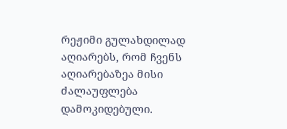რეჟიმი გულახდილად აღიარებს, რომ ჩვენს აღიარებაზეა მისი ძალაუფლება დამოკიდებული.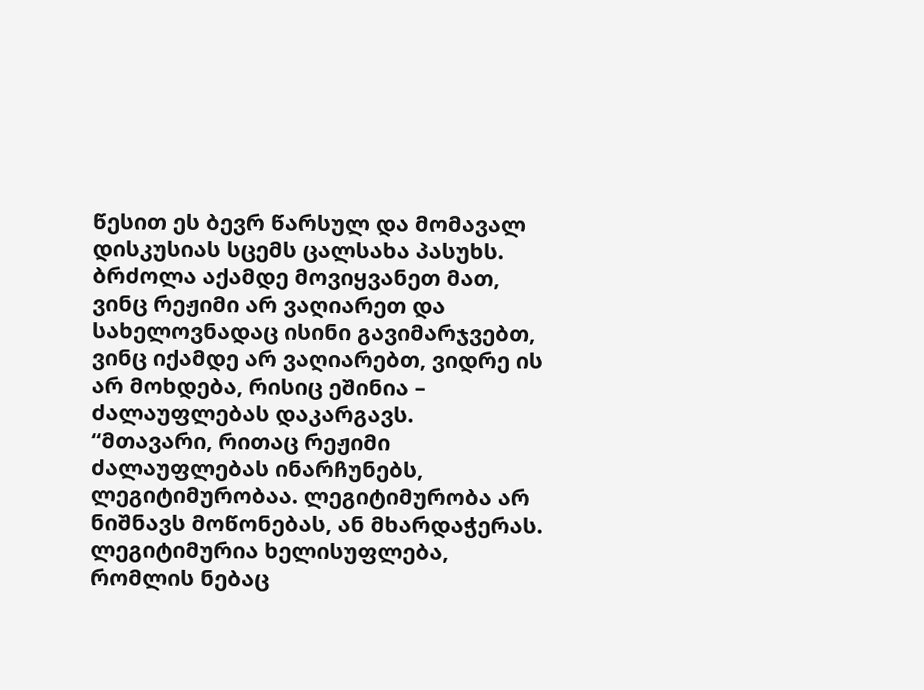წესით ეს ბევრ წარსულ და მომავალ დისკუსიას სცემს ცალსახა პასუხს. ბრძოლა აქამდე მოვიყვანეთ მათ, ვინც რეჟიმი არ ვაღიარეთ და სახელოვნადაც ისინი გავიმარჯვებთ, ვინც იქამდე არ ვაღიარებთ, ვიდრე ის არ მოხდება, რისიც ეშინია – ძალაუფლებას დაკარგავს.
“მთავარი, რითაც რეჟიმი ძალაუფლებას ინარჩუნებს, ლეგიტიმურობაა. ლეგიტიმურობა არ ნიშნავს მოწონებას, ან მხარდაჭერას. ლეგიტიმურია ხელისუფლება, რომლის ნებაც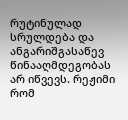რუტინულად სრულდება და ანგარიშგასაწევ წინააღმდეგობას არ იწვევს. რეჟიმი რომ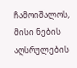ჩამოიშალოს, მისი ნების აღსრულების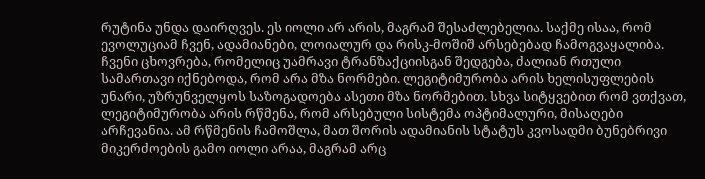რუტინა უნდა დაირღვეს. ეს იოლი არ არის, მაგრამ შესაძლებელია. საქმე ისაა, რომ ევოლუციამ ჩვენ, ადამიანები, ლოიალურ და რისკ-მოშიშ არსებებად ჩამოგვაყალიბა. ჩვენი ცხოვრება, რომელიც უამრავი ტრანზაქციისგან შედგება, ძალიან რთული სამართავი იქნებოდა, რომ არა მზა ნორმები. ლეგიტიმურობა არის ხელისუფლების უნარი, უზრუნველყოს საზოგადოება ასეთი მზა ნორმებით. სხვა სიტყვებით რომ ვთქვათ, ლეგიტიმურობა არის რწმენა, რომ არსებული სისტემა ოპტიმალური, მისაღები არჩევანია. ამ რწმენის ჩამოშლა, მათ შორის ადამიანის სტატუს კვოსადმი ბუნებრივი მიკერძოების გამო იოლი არაა, მაგრამ არც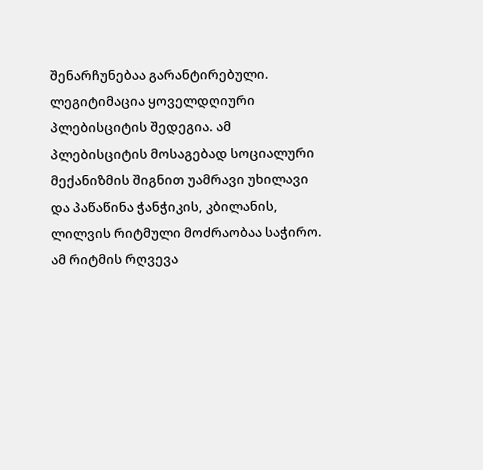შენარჩუნებაა გარანტირებული. ლეგიტიმაცია ყოველდღიური პლებისციტის შედეგია. ამ პლებისციტის მოსაგებად სოციალური მექანიზმის შიგნით უამრავი უხილავი და პაწაწინა ჭანჭიკის, კბილანის, ლილვის რიტმული მოძრაობაა საჭირო. ამ რიტმის რღვევა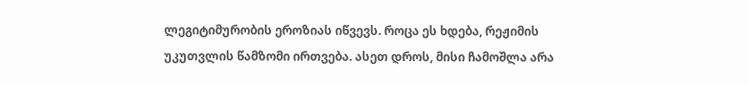ლეგიტიმურობის ეროზიას იწვევს. როცა ეს ხდება, რეჟიმის უკუთვლის წამზომი ირთვება. ასეთ დროს, მისი ჩამოშლა არა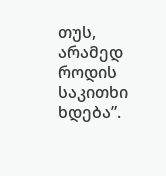თუს, არამედ როდის საკითხი ხდება”.